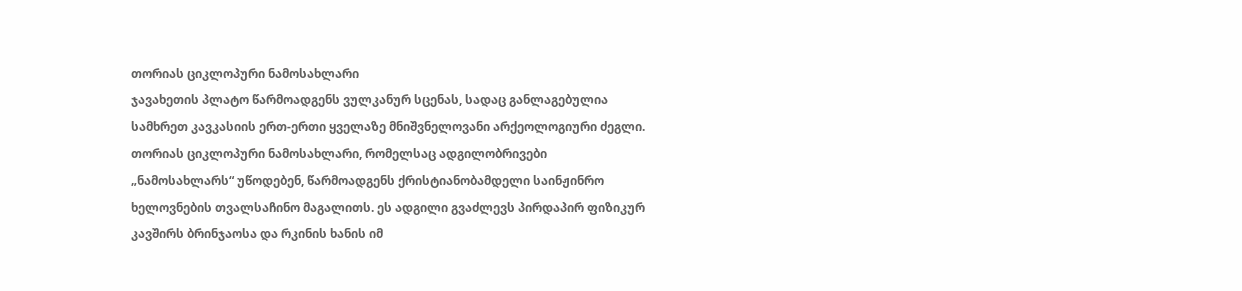თორიას ციკლოპური ნამოსახლარი
ჯავახეთის პლატო წარმოადგენს ვულკანურ სცენას, სადაც განლაგებულია სამხრეთ კავკასიის ერთ-ერთი ყველაზე მნიშვნელოვანი არქეოლოგიური ძეგლი. თორიას ციკლოპური ნამოსახლარი, რომელსაც ადგილობრივები „ნამოსახლარს“ უწოდებენ, წარმოადგენს ქრისტიანობამდელი საინჟინრო ხელოვნების თვალსაჩინო მაგალითს. ეს ადგილი გვაძლევს პირდაპირ ფიზიკურ კავშირს ბრინჯაოსა და რკინის ხანის იმ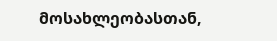მოსახლეობასთან,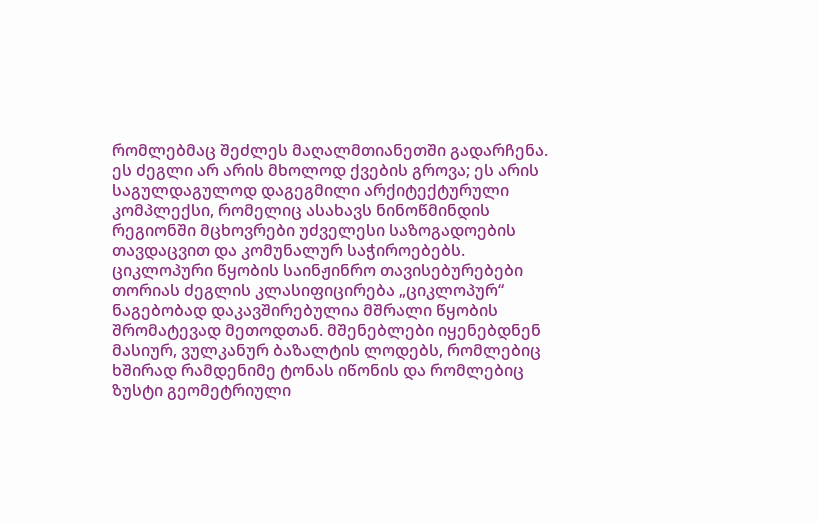რომლებმაც შეძლეს მაღალმთიანეთში გადარჩენა. ეს ძეგლი არ არის მხოლოდ ქვების გროვა; ეს არის საგულდაგულოდ დაგეგმილი არქიტექტურული კომპლექსი, რომელიც ასახავს ნინოწმინდის რეგიონში მცხოვრები უძველესი საზოგადოების თავდაცვით და კომუნალურ საჭიროებებს.
ციკლოპური წყობის საინჟინრო თავისებურებები
თორიას ძეგლის კლასიფიცირება „ციკლოპურ“ ნაგებობად დაკავშირებულია მშრალი წყობის შრომატევად მეთოდთან. მშენებლები იყენებდნენ მასიურ, ვულკანურ ბაზალტის ლოდებს, რომლებიც ხშირად რამდენიმე ტონას იწონის და რომლებიც ზუსტი გეომეტრიული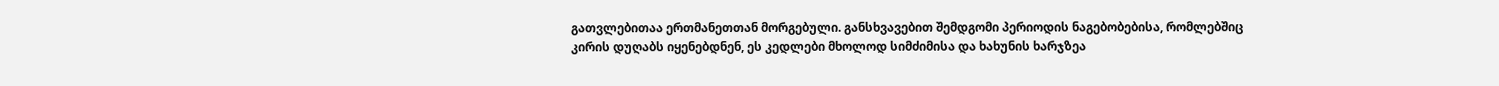გათვლებითაა ერთმანეთთან მორგებული. განსხვავებით შემდგომი პერიოდის ნაგებობებისა, რომლებშიც კირის დუღაბს იყენებდნენ, ეს კედლები მხოლოდ სიმძიმისა და ხახუნის ხარჯზეა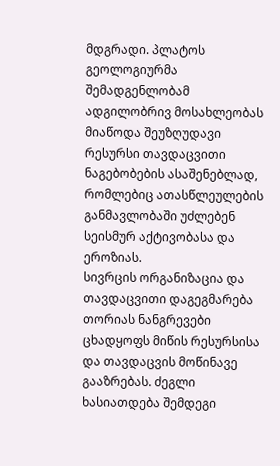მდგრადი. პლატოს გეოლოგიურმა შემადგენლობამ ადგილობრივ მოსახლეობას მიაწოდა შეუზღუდავი რესურსი თავდაცვითი ნაგებობების ასაშენებლად, რომლებიც ათასწლეულების განმავლობაში უძლებენ სეისმურ აქტივობასა და ეროზიას.
სივრცის ორგანიზაცია და თავდაცვითი დაგეგმარება
თორიას ნანგრევები ცხადყოფს მიწის რესურსისა და თავდაცვის მოწინავე გააზრებას. ძეგლი ხასიათდება შემდეგი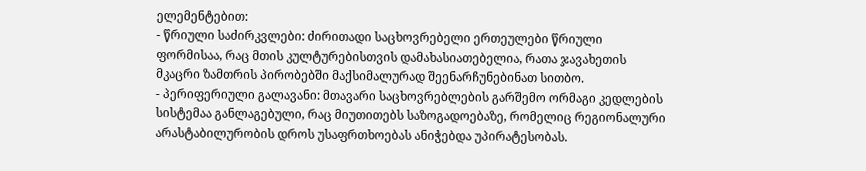ელემენტებით:
- წრიული საძირკვლები: ძირითადი საცხოვრებელი ერთეულები წრიული ფორმისაა, რაც მთის კულტურებისთვის დამახასიათებელია, რათა ჯავახეთის მკაცრი ზამთრის პირობებში მაქსიმალურად შეენარჩუნებინათ სითბო.
- პერიფერიული გალავანი: მთავარი საცხოვრებლების გარშემო ორმაგი კედლების სისტემაა განლაგებული, რაც მიუთითებს საზოგადოებაზე, რომელიც რეგიონალური არასტაბილურობის დროს უსაფრთხოებას ანიჭებდა უპირატესობას.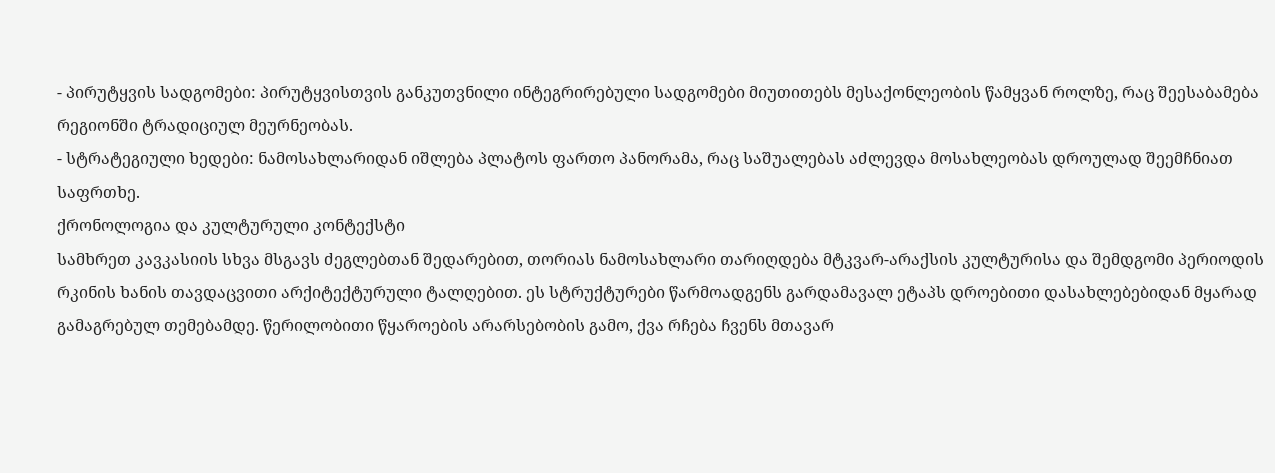- პირუტყვის სადგომები: პირუტყვისთვის განკუთვნილი ინტეგრირებული სადგომები მიუთითებს მესაქონლეობის წამყვან როლზე, რაც შეესაბამება რეგიონში ტრადიციულ მეურნეობას.
- სტრატეგიული ხედები: ნამოსახლარიდან იშლება პლატოს ფართო პანორამა, რაც საშუალებას აძლევდა მოსახლეობას დროულად შეემჩნიათ საფრთხე.
ქრონოლოგია და კულტურული კონტექსტი
სამხრეთ კავკასიის სხვა მსგავს ძეგლებთან შედარებით, თორიას ნამოსახლარი თარიღდება მტკვარ-არაქსის კულტურისა და შემდგომი პერიოდის რკინის ხანის თავდაცვითი არქიტექტურული ტალღებით. ეს სტრუქტურები წარმოადგენს გარდამავალ ეტაპს დროებითი დასახლებებიდან მყარად გამაგრებულ თემებამდე. წერილობითი წყაროების არარსებობის გამო, ქვა რჩება ჩვენს მთავარ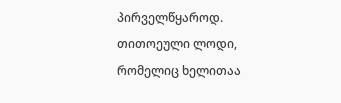პირველწყაროდ. თითოეული ლოდი, რომელიც ხელითაა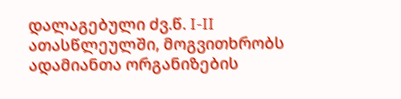დალაგებული ძვ.წ. I-II ათასწლეულში, მოგვითხრობს ადამიანთა ორგანიზების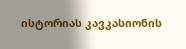ისტორიას კავკასიონის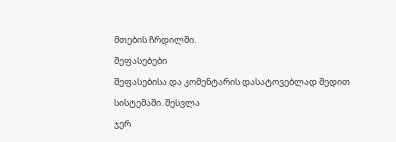მთების ჩრდილში.
შეფასებები
შეფასებისა და კომენტარის დასატოვებლად შედით სისტემაში. შესვლა
ჯერ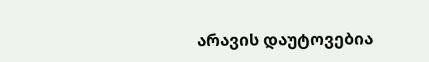არავის დაუტოვებია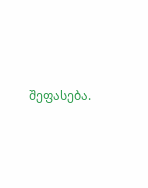შეფასება.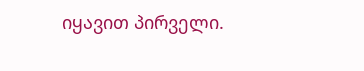იყავით პირველი.